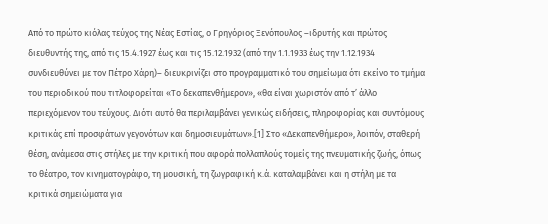Από το πρώτο κιόλας τεύχος της Νέας Εστίας, ο Γρηγόριος Ξενόπουλος –ιδρυτής και πρώτος διευθυντής της, από τις 15.4.1927 έως και τις 15.12.1932 (από την 1.1.1933 έως την 1.12.1934 συνδιευθύνει με τον Πέτρο Χάρη)– διευκρινίζει στο προγραμματικό του σημείωμα ότι εκείνο το τμήμα του περιοδικού που τιτλοφορείται «Τo δεκαπενθήμερον», «θα είναι χωριστόν από τ’ άλλο περιεχόμενον του τεύχους. Διότι αυτό θα περιλαμβάνει γενικώς ειδήσεις, πληροφορίας και συντόμους κριτικάς επί προσφάτων γεγονότων και δημοσιευμάτων».[1] Στο «Δεκαπενθήμερο», λοιπόν, σταθερή θέση, ανάμεσα στις στήλες με την κριτική που αφορά πολλαπλούς τομείς της πνευματικής ζωής, όπως το θέατρο, τον κινηματογράφο, τη μουσική, τη ζωγραφική κ.ά. καταλαμβάνει και η στήλη με τα κριτικά σημειώματα για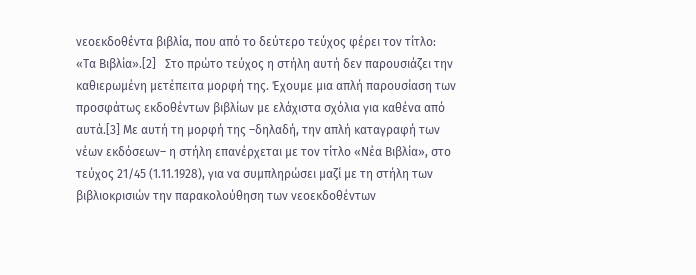νεοεκδοθέντα βιβλία, που από το δεύτερο τεύχος φέρει τον τίτλο: «Τα Βιβλία».[2]   Στο πρώτο τεύχος η στήλη αυτή δεν παρουσιάζει την καθιερωμένη μετέπειτα μορφή της. Έχουμε μια απλή παρουσίαση των προσφάτως εκδοθέντων βιβλίων με ελάχιστα σχόλια για καθένα από αυτά.[3] Με αυτή τη μορφή της –δηλαδή, την απλή καταγραφή των νέων εκδόσεων– η στήλη επανέρχεται με τον τίτλο «Νέα Βιβλία», στο τεύχος 21/45 (1.11.1928), για να συμπληρώσει μαζί με τη στήλη των βιβλιοκρισιών την παρακολούθηση των νεοεκδοθέντων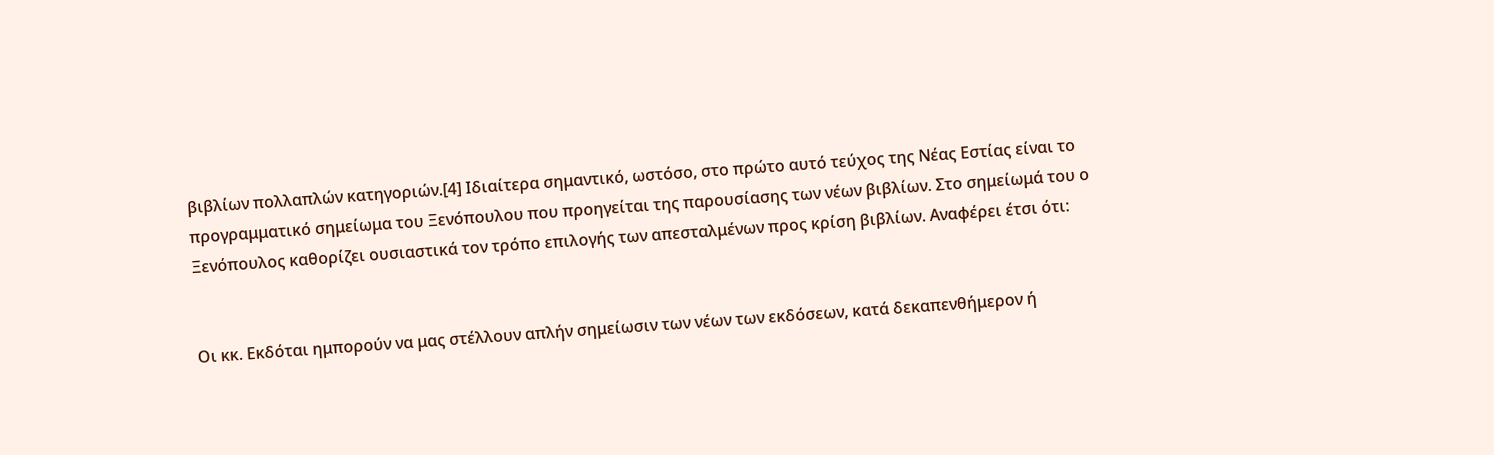βιβλίων πολλαπλών κατηγοριών.[4] Ιδιαίτερα σημαντικό, ωστόσο, στο πρώτο αυτό τεύχος της Νέας Εστίας είναι το προγραμματικό σημείωμα του Ξενόπουλου που προηγείται της παρουσίασης των νέων βιβλίων. Στο σημείωμά του ο Ξενόπουλος καθορίζει ουσιαστικά τον τρόπο επιλογής των απεσταλμένων προς κρίση βιβλίων. Αναφέρει έτσι ότι:


Οι κκ. Εκδόται ημπορούν να μας στέλλουν απλήν σημείωσιν των νέων των εκδόσεων, κατά δεκαπενθήμερον ή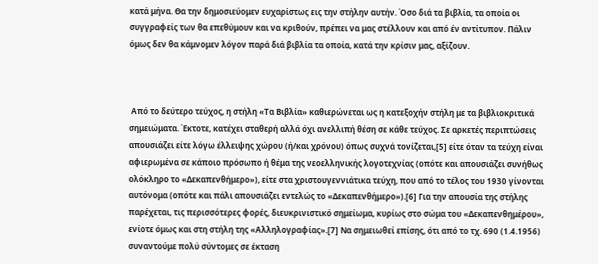κατά μήνα. Θα την δημοσιεύομεν ευχαρίστως εις την στήλην αυτήν. Όσο διά τα βιβλία, τα οποία οι συγγραφείς των θα επεθύμουν και να κριθούν, πρέπει να μας στέλλουν και από έν αντίτυπον. Πάλιν όμως δεν θα κάμνομεν λόγον παρά διά βιβλία τα οποία, κατά την κρίσιν μας, αξίζουν.



 Από το δεύτερο τεύχος, η στήλη «Τα Βιβλία» καθιερώνεται ως η κατεξοχήν στήλη με τα βιβλιοκριτικά σημειώματα. Έκτοτε, κατέχει σταθερή αλλά όχι ανελλιπή θέση σε κάθε τεύχος. Σε αρκετές περιπτώσεις απουσιάζει είτε λόγω έλλειψης χώρου (ή/και χρόνου) όπως συχνά τονίζεται,[5] είτε όταν τα τεύχη είναι αφιερωμένα σε κάποιο πρόσωπο ή θέμα της νεοελληνικής λογοτεχνίας (οπότε και απουσιάζει συνήθως ολόκληρο το «Δεκαπενθήμερο»), είτε στα χριστουγεννιάτικα τεύχη, που από το τέλος του 1930 γίνονται αυτόνομα (οπότε και πάλι απουσιάζει εντελώς το «Δεκαπενθήμερο»).[6] Για την απουσία της στήλης παρέχεται, τις περισσότερες φορές, διευκρινιστικό σημείωμα, κυρίως στο σώμα του «Δεκαπενθημέρου», ενίοτε όμως και στη στήλη της «Αλληλογραφίας».[7] Να σημειωθεί επίσης, ότι από το τχ. 690 (1.4.1956) συναντούμε πολύ σύντομες σε έκταση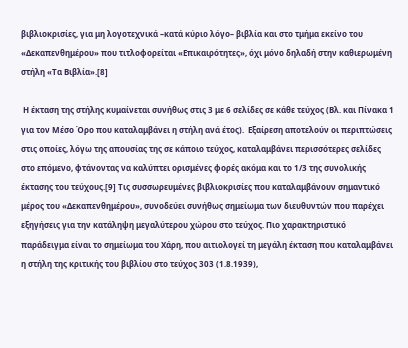βιβλιοκρισίες, για μη λογοτεχνικά –κατά κύριο λόγο– βιβλία και στο τμήμα εκείνο του «Δεκαπενθημέρου» που τιτλοφορείται «Επικαιρότητες», όχι μόνο δηλαδή στην καθιερωμένη στήλη «Τα Βιβλία».[8]

 Η έκταση της στήλης κυμαίνεται συνήθως στις 3 με 6 σελίδες σε κάθε τεύχος (Βλ. και Πίνακα 1 για τον Μέσο Όρο που καταλαμβάνει η στήλη ανά έτος).  Εξαίρεση αποτελούν οι περιπτώσεις στις οποίες, λόγω της απουσίας της σε κάποιο τεύχος, καταλαμβάνει περισσότερες σελίδες στο επόμενο, φτάνοντας να καλύπτει ορισμένες φορές ακόμα και το 1/3 της συνολικής έκτασης του τεύχους.[9] Τις συσσωρευμένες βιβλιοκρισίες που καταλαμβάνουν σημαντικό μέρος του «Δεκαπενθημέρου», συνοδεύει συνήθως σημείωμα των διευθυντών που παρέχει εξηγήσεις για την κατάληψη μεγαλύτερου χώρου στο τεύχος. Πιο χαρακτηριστικό παράδειγμα είναι το σημείωμα του Χάρη, που αιτιολογεί τη μεγάλη έκταση που καταλαμβάνει η στήλη της κριτικής του βιβλίου στο τεύχος 303 (1.8.1939),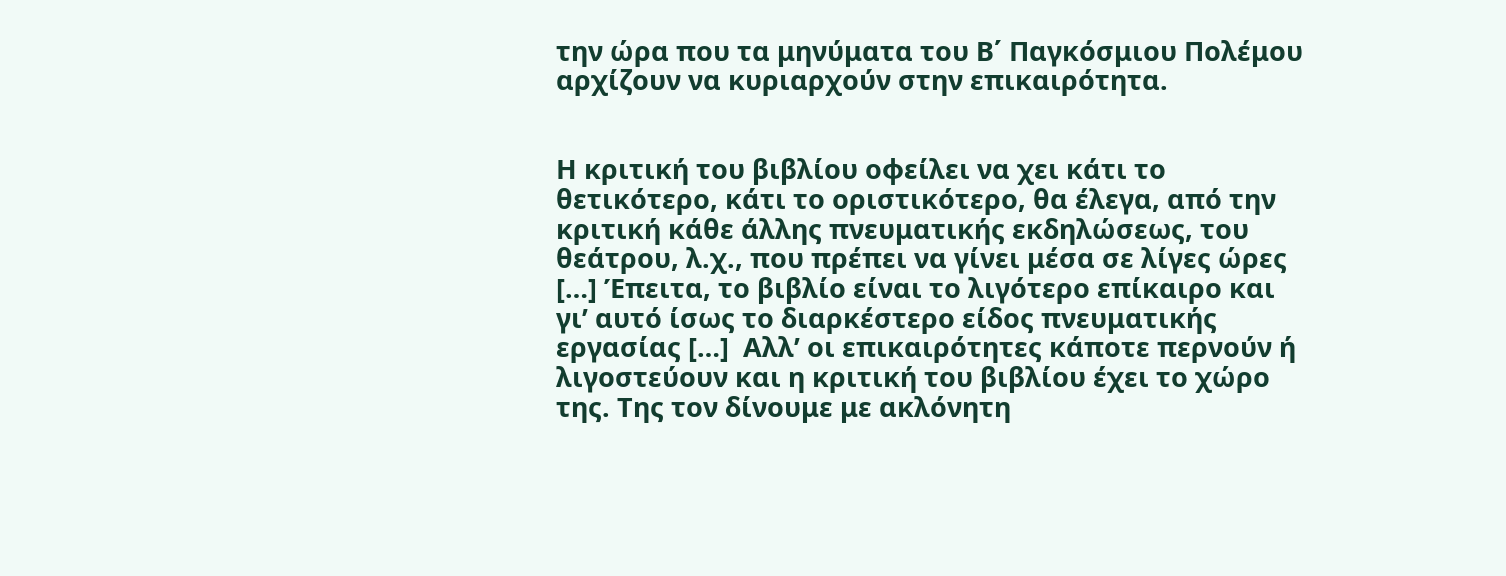την ώρα που τα μηνύματα του Β΄ Παγκόσμιου Πολέμου αρχίζουν να κυριαρχούν στην επικαιρότητα.


Η κριτική του βιβλίου οφείλει να χει κάτι το θετικότερο, κάτι το οριστικότερο, θα έλεγα, από την κριτική κάθε άλλης πνευματικής εκδηλώσεως, του θεάτρου, λ.χ., που πρέπει να γίνει μέσα σε λίγες ώρες […] Έπειτα, το βιβλίο είναι το λιγότερο επίκαιρο και γι’ αυτό ίσως το διαρκέστερο είδος πνευματικής εργασίας […]  Αλλ’ οι επικαιρότητες κάποτε περνούν ή λιγοστεύουν και η κριτική του βιβλίου έχει το χώρο της. Της τον δίνουμε με ακλόνητη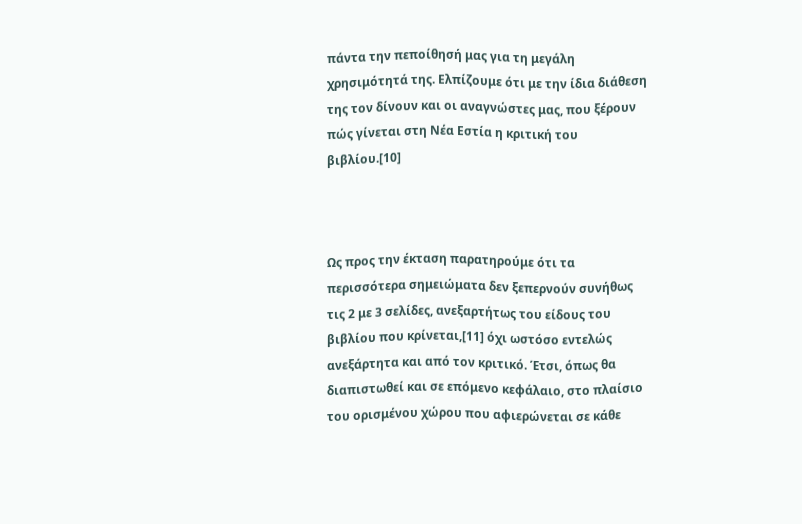πάντα την πεποίθησή μας για τη μεγάλη χρησιμότητά της. Ελπίζουμε ότι με την ίδια διάθεση της τον δίνουν και οι αναγνώστες μας, που ξέρουν πώς γίνεται στη Νέα Εστία η κριτική του βιβλίου.[10]



Ως προς την έκταση παρατηρούμε ότι τα περισσότερα σημειώματα δεν ξεπερνούν συνήθως τις 2 με 3 σελίδες, ανεξαρτήτως του είδους του βιβλίου που κρίνεται,[11] όχι ωστόσο εντελώς ανεξάρτητα και από τον κριτικό. Έτσι, όπως θα διαπιστωθεί και σε επόμενο κεφάλαιο, στο πλαίσιο του ορισμένου χώρου που αφιερώνεται σε κάθε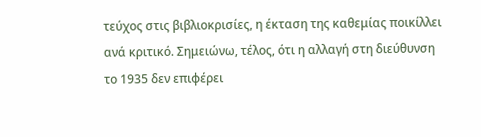τεύχος στις βιβλιοκρισίες, η έκταση της καθεμίας ποικίλλει ανά κριτικό. Σημειώνω, τέλος, ότι η αλλαγή στη διεύθυνση το 1935 δεν επιφέρει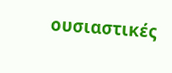ουσιαστικές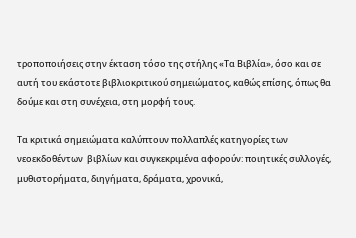τροποποιήσεις στην έκταση τόσο της στήλης «Τα Βιβλία», όσο και σε αυτή του εκάστοτε βιβλιοκριτικού σημειώματος, καθώς επίσης, όπως θα δούμε και στη συνέχεια, στη μορφή τους.

Τα κριτικά σημειώματα καλύπτουν πολλαπλές κατηγορίες των νεοεκδοθέντων  βιβλίων και συγκεκριμένα αφορούν: ποιητικές συλλογές, μυθιστορήματα, διηγήματα, δράματα, χρονικά,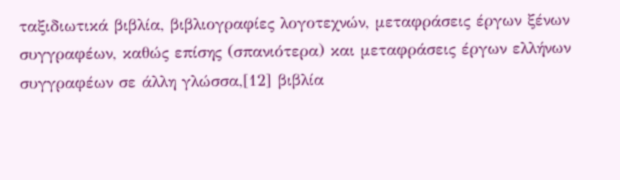ταξιδιωτικά βιβλία, βιβλιογραφίες λογοτεχνών, μεταφράσεις έργων ξένων συγγραφέων, καθώς επίσης (σπανιότερα) και μεταφράσεις έργων ελλήνων συγγραφέων σε άλλη γλώσσα,[12] βιβλία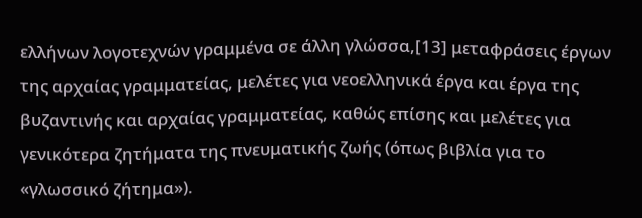ελλήνων λογοτεχνών γραμμένα σε άλλη γλώσσα,[13] μεταφράσεις έργων της αρχαίας γραμματείας, μελέτες για νεοελληνικά έργα και έργα της βυζαντινής και αρχαίας γραμματείας, καθώς επίσης και μελέτες για γενικότερα ζητήματα της πνευματικής ζωής (όπως βιβλία για το «γλωσσικό ζήτημα»).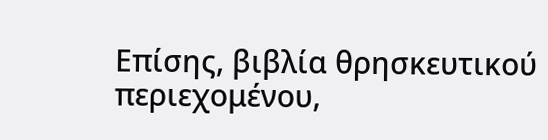Επίσης, βιβλία θρησκευτικού περιεχομένου,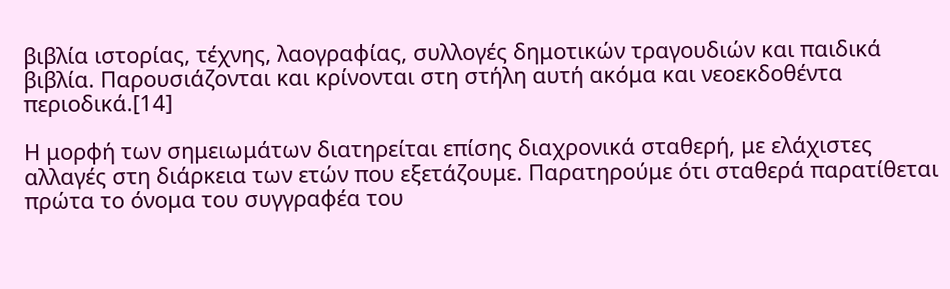βιβλία ιστορίας, τέχνης, λαογραφίας, συλλογές δημοτικών τραγουδιών και παιδικά βιβλία. Παρουσιάζονται και κρίνονται στη στήλη αυτή ακόμα και νεοεκδοθέντα περιοδικά.[14]

Η μορφή των σημειωμάτων διατηρείται επίσης διαχρονικά σταθερή, με ελάχιστες αλλαγές στη διάρκεια των ετών που εξετάζουμε. Παρατηρούμε ότι σταθερά παρατίθεται πρώτα το όνομα του συγγραφέα του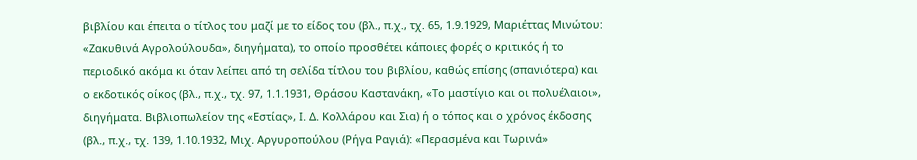βιβλίου και έπειτα ο τίτλος του μαζί με το είδος του (βλ., π.χ., τχ. 65, 1.9.1929, Μαριέττας Μινώτου: «Ζακυθινά Αγρολούλουδα», διηγήματα), το οποίο προσθέτει κάποιες φορές ο κριτικός ή το περιοδικό ακόμα κι όταν λείπει από τη σελίδα τίτλου του βιβλίου, καθώς επίσης (σπανιότερα) και ο εκδοτικός οίκος (βλ., π.χ., τχ. 97, 1.1.1931, Θράσου Καστανάκη, «Το μαστίγιο και οι πολυέλαιοι», διηγήματα. Βιβλιοπωλείον της «Εστίας», Ι. Δ. Κολλάρου και Σια) ή ο τόπος και ο χρόνος έκδοσης (βλ., π.χ., τχ. 139, 1.10.1932, Μιχ. Αργυροπούλου (Ρήγα Ραγιά): «Περασμένα και Τωρινά»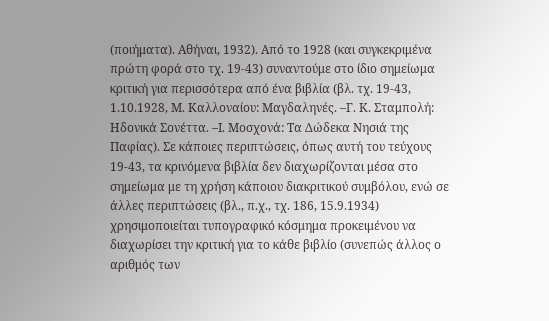(ποιήματα). Αθήναι, 1932). Από το 1928 (και συγκεκριμένα πρώτη φορά στο τχ. 19-43) συναντούμε στο ίδιο σημείωμα κριτική για περισσότερα από ένα βιβλία (βλ. τχ. 19-43, 1.10.1928, Μ. Καλλοναίου: Μαγδαληνές. –Γ. Κ. Σταμπολή: Ηδονικά Σονέττα. –Ι. Μοσχονά: Τα Δώδεκα Νησιά της Παφίας). Σε κάποιες περιπτώσεις, όπως αυτή του τεύχους 19-43, τα κρινόμενα βιβλία δεν διαχωρίζονται μέσα στο σημείωμα με τη χρήση κάποιου διακριτικού συμβόλου, ενώ σε άλλες περιπτώσεις (βλ., π.χ., τχ. 186, 15.9.1934) χρησιμοποιείται τυπογραφικό κόσμημα προκειμένου να διαχωρίσει την κριτική για το κάθε βιβλίο (συνεπώς άλλος ο αριθμός των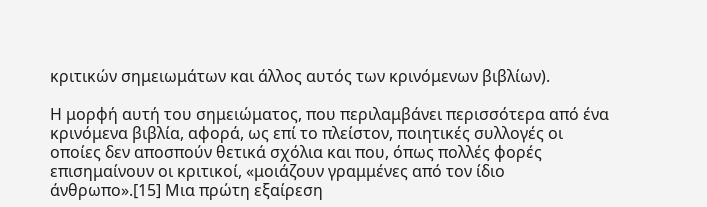κριτικών σημειωμάτων και άλλος αυτός των κρινόμενων βιβλίων).

Η μορφή αυτή του σημειώματος, που περιλαμβάνει περισσότερα από ένα κρινόμενα βιβλία, αφορά, ως επί το πλείστον, ποιητικές συλλογές οι οποίες δεν αποσπούν θετικά σχόλια και που, όπως πολλές φορές επισημαίνουν οι κριτικοί, «μοιάζουν γραμμένες από τον ίδιο άνθρωπο».[15] Μια πρώτη εξαίρεση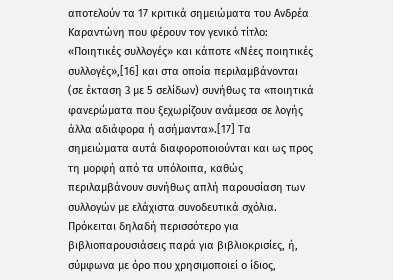αποτελούν τα 17 κριτικά σημειώματα του Ανδρέα Καραντώνη που φέρουν τον γενικό τίτλο: «Ποιητικές συλλογές» και κάποτε «Νέες ποιητικές συλλογές»,[16] και στα οποία περιλαμβάνονται (σε έκταση 3 με 5 σελίδων) συνήθως τα «ποιητικά φανερώματα που ξεχωρίζουν ανάμεσα σε λογής άλλα αδιάφορα ή ασήμαντα».[17] Τα σημειώματα αυτά διαφοροποιούνται και ως προς τη μορφή από τα υπόλοιπα, καθώς περιλαμβάνουν συνήθως απλή παρουσίαση των συλλογών με ελάχιστα συνοδευτικά σχόλια. Πρόκειται δηλαδή περισσότερο για βιβλιοπαρουσιάσεις παρά για βιβλιοκρισίες, ή, σύμφωνα με όρο που χρησιμοποιεί ο ίδιος,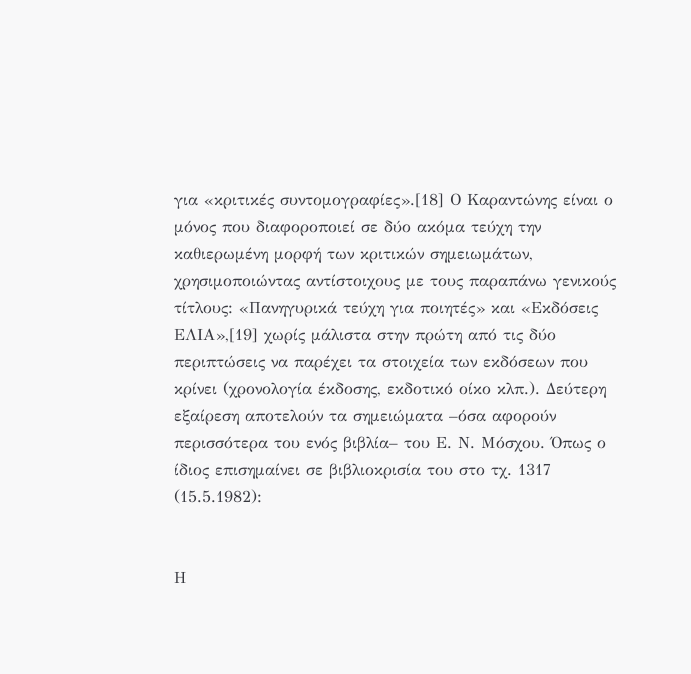για «κριτικές συντομογραφίες».[18] Ο Καραντώνης είναι ο μόνος που διαφοροποιεί σε δύο ακόμα τεύχη την καθιερωμένη μορφή των κριτικών σημειωμάτων, χρησιμοποιώντας αντίστοιχους με τους παραπάνω γενικούς τίτλους: «Πανηγυρικά τεύχη για ποιητές» και «Εκδόσεις ΕΛΙΑ»,[19] χωρίς μάλιστα στην πρώτη από τις δύο περιπτώσεις να παρέχει τα στοιχεία των εκδόσεων που κρίνει (χρονολογία έκδοσης, εκδοτικό οίκο κλπ.). Δεύτερη εξαίρεση αποτελούν τα σημειώματα –όσα αφορούν περισσότερα του ενός βιβλία– του Ε. Ν. Μόσχου. Όπως ο ίδιος επισημαίνει σε βιβλιοκρισία του στο τχ. 1317 (15.5.1982):


Η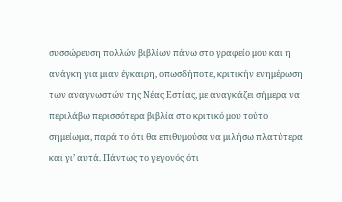συσσώρευση πολλών βιβλίων πάνω στο γραφείο μου και η ανάγκη για μιαν έγκαιρη, οπωσδήποτε, κριτικήν ενημέρωση των αναγνωστών της Νέας Εστίας, με αναγκάζει σήμερα να περιλάβω περισσότερα βιβλία στο κριτικό μου τούτο σημείωμα, παρά το ότι θα επιθυμούσα να μιλήσω πλατύτερα και γι’ αυτά. Πάντως το γεγονός ότι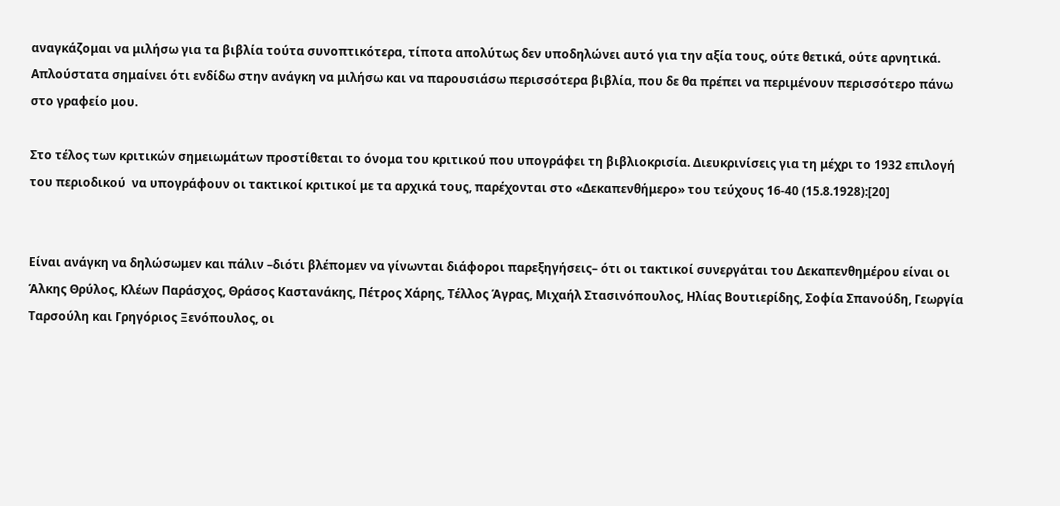αναγκάζομαι να μιλήσω για τα βιβλία τούτα συνοπτικότερα, τίποτα απολύτως δεν υποδηλώνει αυτό για την αξία τους, ούτε θετικά, ούτε αρνητικά. Απλούστατα σημαίνει ότι ενδίδω στην ανάγκη να μιλήσω και να παρουσιάσω περισσότερα βιβλία, που δε θα πρέπει να περιμένουν περισσότερο πάνω στο γραφείο μου.

Στο τέλος των κριτικών σημειωμάτων προστίθεται το όνομα του κριτικού που υπογράφει τη βιβλιοκρισία. Διευκρινίσεις για τη μέχρι το 1932 επιλογή του περιοδικού  να υπογράφουν οι τακτικοί κριτικοί με τα αρχικά τους, παρέχονται στο «Δεκαπενθήμερο» του τεύχους 16-40 (15.8.1928):[20]


Είναι ανάγκη να δηλώσωμεν και πάλιν –διότι βλέπομεν να γίνωνται διάφοροι παρεξηγήσεις– ότι οι τακτικοί συνεργάται του Δεκαπενθημέρου είναι οι Άλκης Θρύλος, Κλέων Παράσχος, Θράσος Καστανάκης, Πέτρος Χάρης, Τέλλος Άγρας, Μιχαήλ Στασινόπουλος, Ηλίας Βουτιερίδης, Σοφία Σπανούδη, Γεωργία Ταρσούλη και Γρηγόριος Ξενόπουλος, οι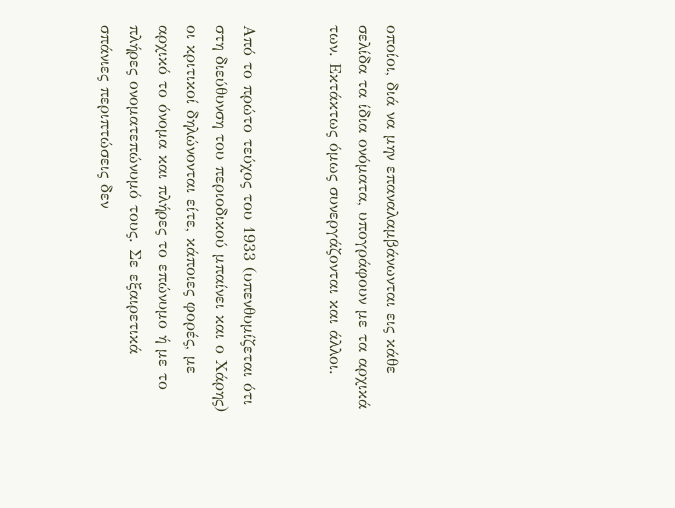οποίοι, διά να μην επαναλαμβάνωνται εις κάθε σελίδα τα ίδια ονόματα, υπογράφουν με τα αρχικά των. Εκτάκτως όμως συνεργάζονται και άλλοι.


Από το πρώτο τεύχος του 1933 (υπενθυμίζεται ότι στη διεύθυνση του περιοδικού μπαίνει και ο Χάρης) οι κριτικοί δηλώνονται είτε, κάποιες φορές, με αρχικό το όνομα και πλήρες το επώνυμο ή με το πλήρες ονοματεπώνυμό τους. Σε εξαιρετικά σπάνιες περιπτώσεις δεν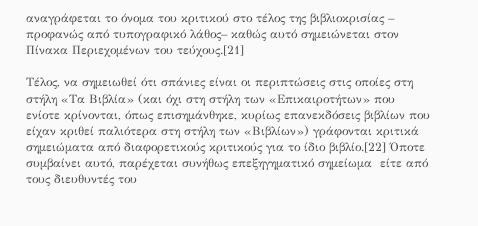αναγράφεται το όνομα του κριτικού στο τέλος της βιβλιοκρισίας – προφανώς από τυπογραφικό λάθος– καθώς αυτό σημειώνεται στον Πίνακα Περιεχομένων του τεύχους.[21]

Τέλος, να σημειωθεί ότι σπάνιες είναι οι περιπτώσεις στις οποίες στη στήλη «Τα Βιβλία» (και όχι στη στήλη των «Επικαιροτήτων» που ενίοτε κρίνονται, όπως επισημάνθηκε, κυρίως επανεκδόσεις βιβλίων που είχαν κριθεί παλιότερα στη στήλη των «Βιβλίων») γράφονται κριτικά σημειώματα από διαφορετικούς κριτικούς για το ίδιο βιβλίο.[22] Όποτε συμβαίνει αυτό, παρέχεται συνήθως επεξηγηματικό σημείωμα  είτε από τους διευθυντές του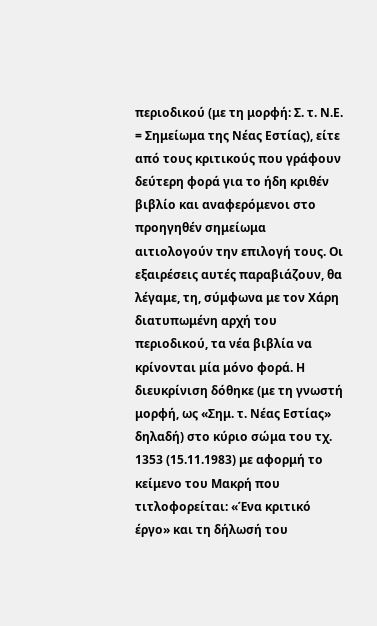περιοδικού (με τη μορφή: Σ. τ. Ν.Ε. = Σημείωμα της Νέας Εστίας), είτε από τους κριτικούς που γράφουν δεύτερη φορά για το ήδη κριθέν βιβλίο και αναφερόμενοι στο προηγηθέν σημείωμα αιτιολογούν την επιλογή τους. Οι εξαιρέσεις αυτές παραβιάζουν, θα λέγαμε, τη, σύμφωνα με τον Χάρη διατυπωμένη αρχή του περιοδικού, τα νέα βιβλία να κρίνονται μία μόνο φορά. Η διευκρίνιση δόθηκε (με τη γνωστή μορφή, ως «Σημ. τ. Νέας Εστίας» δηλαδή) στο κύριο σώμα του τχ. 1353 (15.11.1983) με αφορμή το κείμενο του Μακρή που τιτλοφορείται: «Ένα κριτικό έργο» και τη δήλωσή του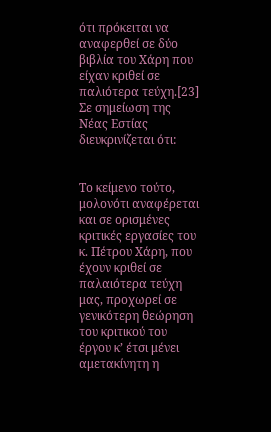ότι πρόκειται να αναφερθεί σε δύο βιβλία του Χάρη που είχαν κριθεί σε παλιότερα τεύχη.[23] Σε σημείωση της Νέας Εστίας διευκρινίζεται ότι:


Το κείμενο τούτο, μολονότι αναφέρεται και σε ορισμένες κριτικές εργασίες του κ. Πέτρου Χάρη, που έχουν κριθεί σε παλαιότερα τεύχη μας, προχωρεί σε γενικότερη θεώρηση του κριτικού του έργου κ’ έτσι μένει αμετακίνητη η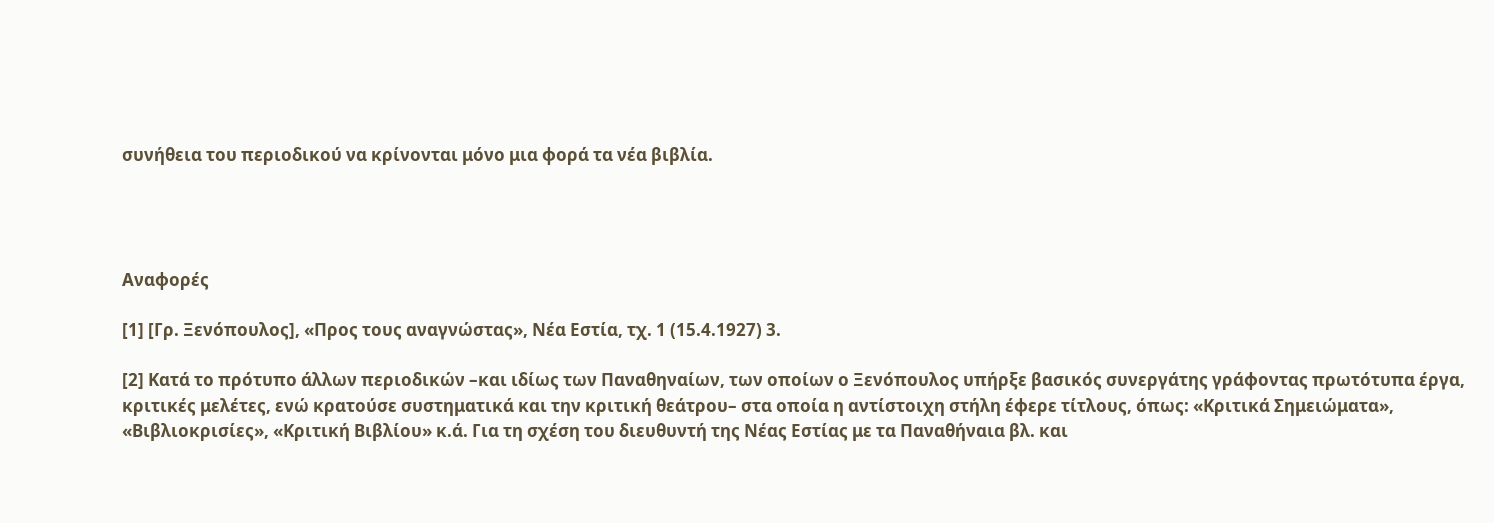συνήθεια του περιοδικού να κρίνονται μόνο μια φορά τα νέα βιβλία.




Αναφορές

[1] [Γρ. Ξενόπουλος], «Προς τους αναγνώστας», Νέα Εστία, τχ. 1 (15.4.1927) 3.

[2] Κατά το πρότυπο άλλων περιοδικών –και ιδίως των Παναθηναίων, των οποίων ο Ξενόπουλος υπήρξε βασικός συνεργάτης γράφοντας πρωτότυπα έργα, κριτικές μελέτες, ενώ κρατούσε συστηματικά και την κριτική θεάτρου– στα οποία η αντίστοιχη στήλη έφερε τίτλους, όπως: «Κριτικά Σημειώματα», «Βιβλιοκρισίες», «Κριτική Βιβλίου» κ.ά. Για τη σχέση του διευθυντή της Νέας Εστίας με τα Παναθήναια βλ. και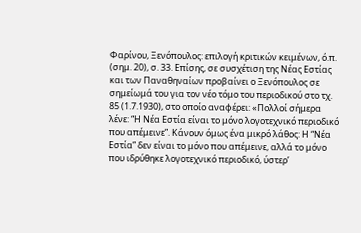Φαρίνου, Ξενόπουλος: επιλογή κριτικών κειμένων, ό.π. (σημ. 20), σ. 33. Επίσης, σε συσχέτιση της Νέας Εστίας και των Παναθηναίων προβαίνει ο Ξενόπουλος σε σημείωμά του για τον νέο τόμο του περιοδικού στο τχ. 85 (1.7.1930), στο οποίο αναφέρει: «Πολλοί σήμερα λένε: “Η Νέα Εστία είναι το μόνο λογοτεχνικό περιοδικό που απέμεινε”. Κάνουν όμως ένα μικρό λάθος: Η “Νέα Εστία” δεν είναι το μόνο που απέμεινε, αλλά το μόνο που ιδρύθηκε λογοτεχνικό περιοδικό, ύστερ’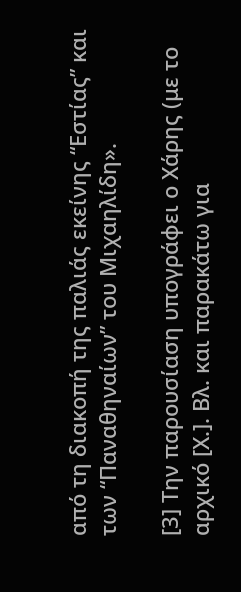από τη διακοπή της παλιάς εκείνης “Εστίας” και των “Παναθηναίων” του Μιχαηλίδη».

[3] Την παρουσίαση υπογράφει ο Χάρης (με το αρχικό [Χ.]. Βλ. και παρακάτω για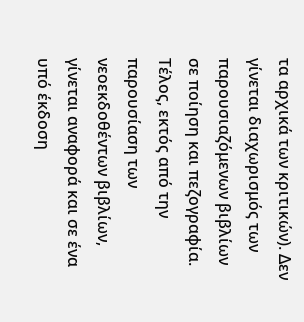τα αρχικά των κριτικών). Δεν γίνεται διαχωρισμός των παρουσιαζόμενων βιβλίων σε ποίηση και πεζογραφία. Τέλος, εκτός από την παρουσίαση των νεοεκδοθέντων βιβλίων, γίνεται αναφορά και σε ένα υπό έκδοση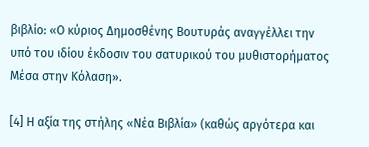βιβλίο: «Ο κύριος Δημοσθένης Βουτυράς αναγγέλλει την υπό του ιδίου έκδοσιν του σατυρικού του μυθιστορήματος Μέσα στην Κόλαση».

[4] Η αξία της στήλης «Νέα Βιβλία» (καθώς αργότερα και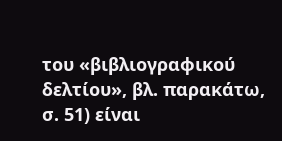του «βιβλιογραφικού δελτίου», βλ. παρακάτω, σ. 51) είναι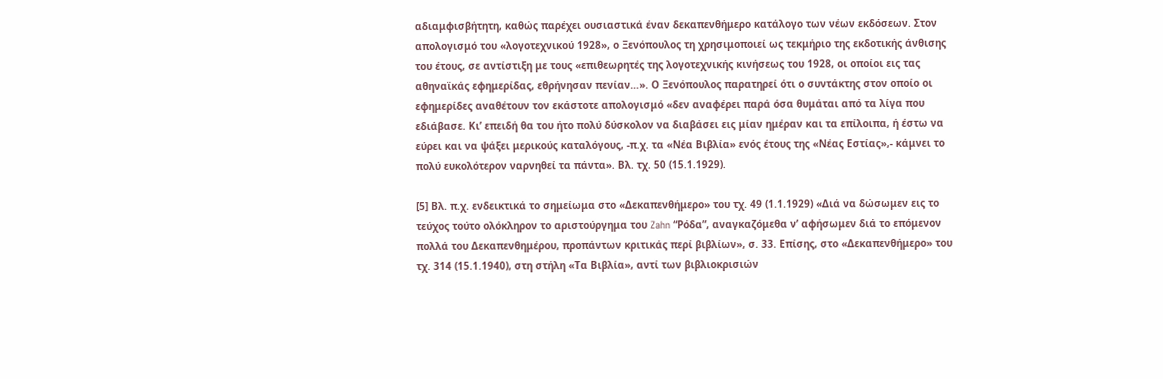αδιαμφισβήτητη, καθώς παρέχει ουσιαστικά έναν δεκαπενθήμερο κατάλογο των νέων εκδόσεων. Στον απολογισμό του «λογοτεχνικού 1928», ο Ξενόπουλος τη χρησιμοποιεί ως τεκμήριο της εκδοτικής άνθισης του έτους, σε αντίστιξη με τους «επιθεωρητές της λογοτεχνικής κινήσεως του 1928, οι οποίοι εις τας αθηναϊκάς εφημερίδας, εθρήνησαν πενίαν…». Ο Ξενόπουλος παρατηρεί ότι ο συντάκτης στον οποίο οι εφημερίδες αναθέτουν τον εκάστοτε απολογισμό «δεν αναφέρει παρά όσα θυμάται από τα λίγα που εδιάβασε. Κι’ επειδή θα του ήτο πολύ δύσκολον να διαβάσει εις μίαν ημέραν και τα επίλοιπα, ή έστω να εύρει και να ψάξει μερικούς καταλόγους, -π.χ. τα «Νέα Βιβλία» ενός έτους της «Νέας Εστίας»,- κάμνει το πολύ ευκολότερον ναρνηθεί τα πάντα». Βλ. τχ. 50 (15.1.1929).

[5] Βλ. π.χ. ενδεικτικά το σημείωμα στο «Δεκαπενθήμερο» του τχ. 49 (1.1.1929) «Διά να δώσωμεν εις το τεύχος τούτο ολόκληρον το αριστούργημα του Zahn “Ρόδα”, αναγκαζόμεθα ν’ αφήσωμεν διά το επόμενον πολλά του Δεκαπενθημέρου, προπάντων κριτικάς περί βιβλίων», σ. 33. Επίσης, στο «Δεκαπενθήμερο» του τχ. 314 (15.1.1940), στη στήλη «Τα Βιβλία», αντί των βιβλιοκρισιών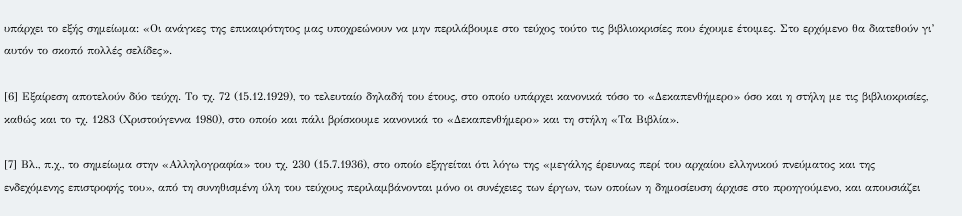υπάρχει το εξής σημείωμα: «Οι ανάγκες της επικαιρότητος μας υποχρεώνουν να μην περιλάβουμε στο τεύχος τούτο τις βιβλιοκρισίες που έχουμε έτοιμες. Στο ερχόμενο θα διατεθούν γι’ αυτόν το σκοπό πολλές σελίδες».

[6] Εξαίρεση αποτελούν δύο τεύχη. Το τχ. 72 (15.12.1929), το τελευταίο δηλαδή του έτους, στο οποίο υπάρχει κανονικά τόσο το «Δεκαπενθήμερο» όσο και η στήλη με τις βιβλιοκρισίες, καθώς και το τχ. 1283 (Χριστούγεννα 1980), στο οποίο και πάλι βρίσκουμε κανονικά το «Δεκαπενθήμερο» και τη στήλη «Τα Βιβλία».

[7] Βλ., π.χ., το σημείωμα στην «Αλληλογραφία» του τχ. 230 (15.7.1936), στο οποίο εξηγείται ότι λόγω της «μεγάλης έρευνας περί του αρχαίου ελληνικού πνεύματος και της ενδεχόμενης επιστροφής του», από τη συνηθισμένη ύλη του τεύχους περιλαμβάνονται μόνο οι συνέχειες των έργων, των οποίων η δημοσίευση άρχισε στο προηγούμενο, και απουσιάζει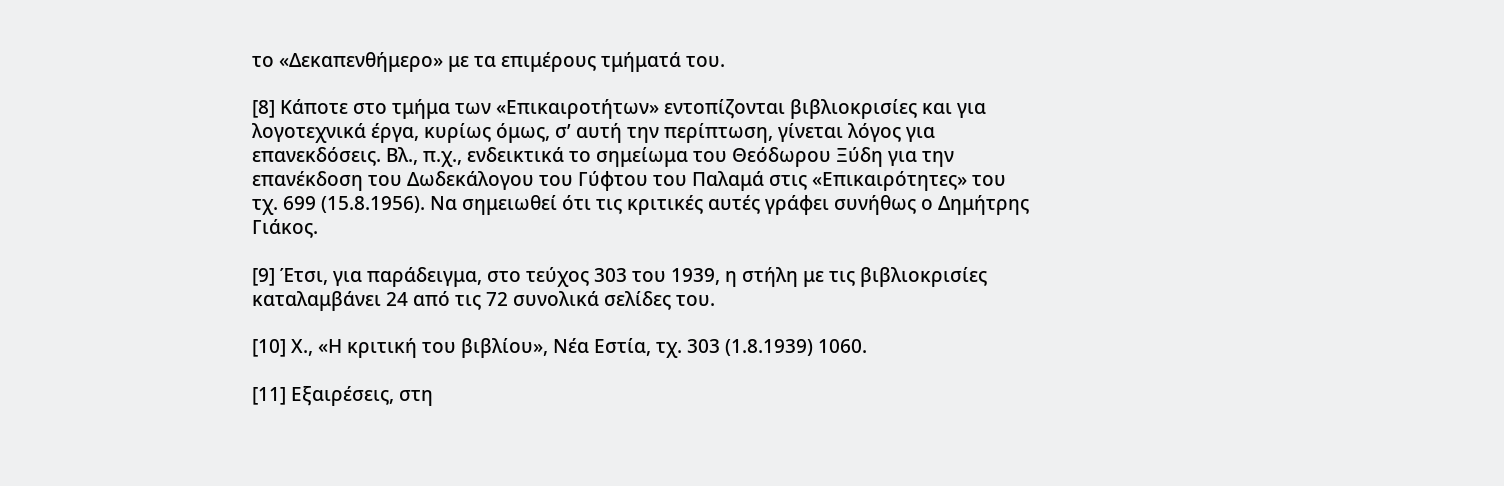το «Δεκαπενθήμερο» με τα επιμέρους τμήματά του.

[8] Κάποτε στο τμήμα των «Επικαιροτήτων» εντοπίζονται βιβλιοκρισίες και για λογοτεχνικά έργα, κυρίως όμως, σ’ αυτή την περίπτωση, γίνεται λόγος για επανεκδόσεις. Βλ., π.χ., ενδεικτικά το σημείωμα του Θεόδωρου Ξύδη για την επανέκδοση του Δωδεκάλογου του Γύφτου του Παλαμά στις «Επικαιρότητες» του τχ. 699 (15.8.1956). Να σημειωθεί ότι τις κριτικές αυτές γράφει συνήθως ο Δημήτρης Γιάκος.

[9] Έτσι, για παράδειγμα, στο τεύχος 303 του 1939, η στήλη με τις βιβλιοκρισίες καταλαμβάνει 24 από τις 72 συνολικά σελίδες του.

[10] Χ., «Η κριτική του βιβλίου», Νέα Εστία, τχ. 303 (1.8.1939) 1060.

[11] Εξαιρέσεις, στη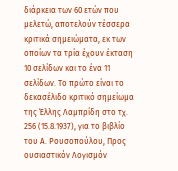διάρκεια των 60 ετών που μελετώ, αποτελούν τέσσερα κριτικά σημειώματα, εκ των οποίων τα τρία έχουν έκταση 10 σελίδων και το ένα 11 σελίδων. Το πρώτο είναι το δεκασέλιδο κριτικό σημείωμα της Έλλης Λαμπρίδη στο τχ. 256 (15.8.1937), για το βιβλίο του Α. Ρουσοπούλου, Προς ουσιαστικόν Λογισμόν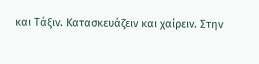και Τάξιν. Κατασκευάζειν και χαίρειν. Στην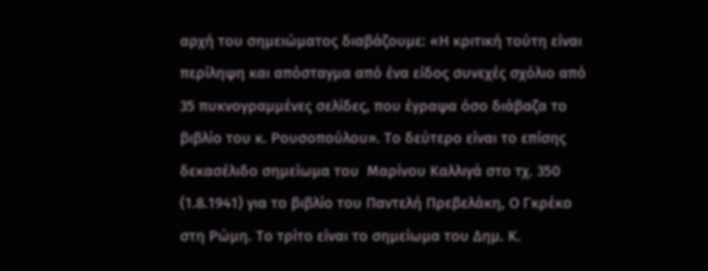αρχή του σημειώματος διαβάζουμε: «Η κριτική τούτη είναι περίληψη και απόσταγμα από ένα είδος συνεχές σχόλιο από 35 πυκνογραμμένες σελίδες, που έγραψα όσο διάβαζα το βιβλίο του κ. Ρουσοπούλου». Το δεύτερο είναι το επίσης δεκασέλιδο σημείωμα του  Μαρίνου Καλλιγά στο τχ. 350 (1.8.1941) για το βιβλίο του Παντελή Πρεβελάκη, Ο Γκρέκο στη Ρώμη. Το τρίτο είναι το σημείωμα του Δημ. Κ.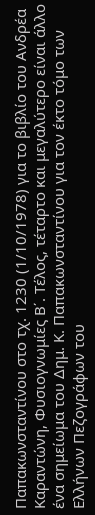Παπακωνσταντίνου στο τχ. 1230 (1/10/1978) για το βιβλίο του Ανδρέα Καραντώνη, Φυσιογνωμίες Β΄. Τέλος, τέταρτο και μεγαλύτερο είναι άλλο ένα σημείωμα του Δημ. Κ. Παπακωνσταντίνου για τον έκτο τόμο των Ελλήνων Πεζογράφων του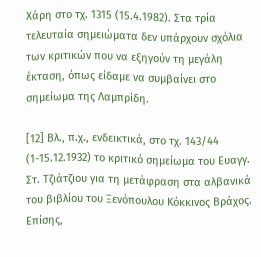Χάρη στο τχ. 1315 (15.4.1982). Στα τρία τελευταία σημειώματα δεν υπάρχουν σχόλια των κριτικών που να εξηγούν τη μεγάλη έκταση, όπως είδαμε να συμβαίνει στο σημείωμα της Λαμπρίδη.

[12] Βλ., π.χ., ενδεικτικά, στο τχ. 143/44 (1-15.12.1932) το κριτικό σημείωμα του Ευαγγ. Στ. Τζιάτζιου για τη μετάφραση στα αλβανικά του βιβλίου του Ξενόπουλου Κόκκινος Βράχος. Επίσης,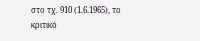στο τχ. 910 (1.6.1965), το κριτικό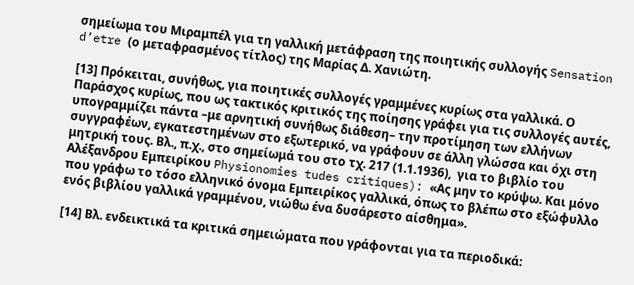σημείωμα του Μιραμπέλ για τη γαλλική μετάφραση της ποιητικής συλλογής Sensation d’etre (ο μεταφρασμένος τίτλος) της Μαρίας Δ. Χανιώτη.

[13] Πρόκειται, συνήθως, για ποιητικές συλλογές γραμμένες κυρίως στα γαλλικά. Ο Παράσχος κυρίως, που ως τακτικός κριτικός της ποίησης γράφει για τις συλλογές αυτές, υπογραμμίζει πάντα –με αρνητική συνήθως διάθεση– την προτίμηση των ελλήνων συγγραφέων, εγκατεστημένων στο εξωτερικό, να γράφουν σε άλλη γλώσσα και όχι στη μητρική τους. Βλ., π.χ., στο σημείωμά του στο τχ. 217 (1.1.1936),  για το βιβλίο του Αλέξανδρου Εμπειρίκου Physionomies tudes critiques): «Ας μην το κρύψω. Και μόνο που γράφω το τόσο ελληνικό όνομα Εμπειρίκος γαλλικά, όπως το βλέπω στο εξώφυλλο ενός βιβλίου γαλλικά γραμμένου, νιώθω ένα δυσάρεστο αίσθημα».

[14] Βλ. ενδεικτικά τα κριτικά σημειώματα που γράφονται για τα περιοδικά: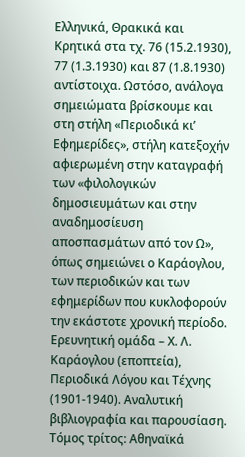Ελληνικά, Θρακικά και Κρητικά στα τχ. 76 (15.2.1930), 77 (1.3.1930) και 87 (1.8.1930) αντίστοιχα. Ωστόσο, ανάλογα σημειώματα βρίσκουμε και στη στήλη «Περιοδικά κι’ Εφημερίδες», στήλη κατεξοχήν αφιερωμένη στην καταγραφή των «φιλολογικών δημοσιευμάτων και στην αναδημοσίευση αποσπασμάτων από τον Ω», όπως σημειώνει ο Καράογλου, των περιοδικών και των εφημερίδων που κυκλοφορούν την εκάστοτε χρονική περίοδο. Ερευνητική ομάδα – Χ. Λ. Καράογλου (εποπτεία), Περιοδικά Λόγου και Τέχνης (1901-1940). Αναλυτική βιβλιογραφία και παρουσίαση. Τόμος τρίτος: Αθηναϊκά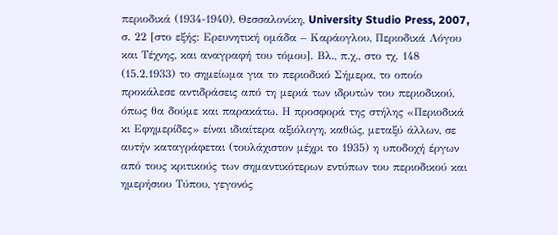περιοδικά (1934-1940), Θεσσαλονίκη, University Studio Press, 2007, σ. 22 [στο εξής: Ερευνητική ομάδα – Καράογλου, Περιοδικά Λόγου και Τέχνης, και αναγραφή του τόμου]. Βλ., π.χ., στο τχ. 148 (15.2.1933) το σημείωμα για το περιοδικό Σήμερα, το οποίο προκάλεσε αντιδράσεις από τη μεριά των ιδρυτών του περιοδικού, όπως θα δούμε και παρακάτω. Η προσφορά της στήλης «Περιοδικά κι Εφημερίδες» είναι ιδιαίτερα αξιόλογη, καθώς, μεταξύ άλλων, σε αυτήν καταγράφεται (τουλάχιστον μέχρι το 1935) η υποδοχή έργων από τους κριτικούς των σημαντικότερων εντύπων του περιοδικού και ημερήσιου Τύπου, γεγονός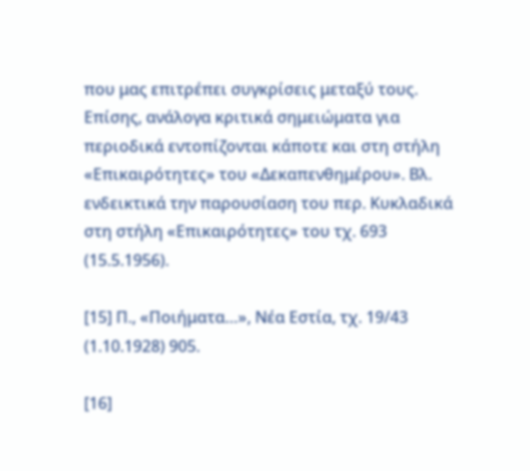που μας επιτρέπει συγκρίσεις μεταξύ τους. Επίσης, ανάλογα κριτικά σημειώματα για περιοδικά εντοπίζονται κάποτε και στη στήλη «Επικαιρότητες» του «Δεκαπενθημέρου». Βλ. ενδεικτικά την παρουσίαση του περ. Κυκλαδικά στη στήλη «Επικαιρότητες» του τχ. 693 (15.5.1956).

[15] Π., «Ποιήματα…», Νέα Εστία, τχ. 19/43 (1.10.1928) 905.

[16]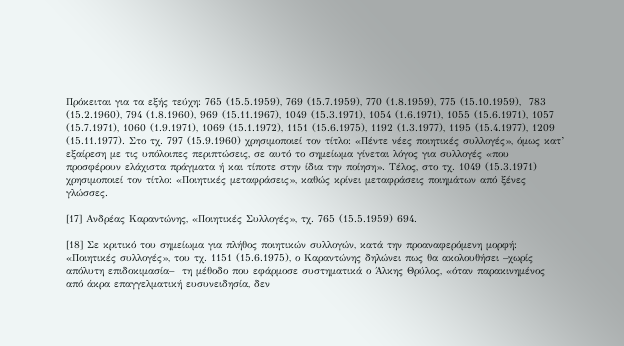Πρόκειται για τα εξής τεύχη: 765 (15.5.1959), 769 (15.7.1959), 770 (1.8.1959), 775 (15.10.1959),  783 (15.2.1960), 794 (1.8.1960), 969 (15.11.1967), 1049 (15.3.1971), 1054 (1.6.1971), 1055 (15.6.1971), 1057 (15.7.1971), 1060 (1.9.1971), 1069 (15.1.1972), 1151 (15.6.1975), 1192 (1.3.1977), 1195 (15.4.1977), 1209 (15.11.1977). Στο τχ. 797 (15.9.1960) χρησιμοποιεί τον τίτλο: «Πέντε νέες ποιητικές συλλογές», όμως κατ’ εξαίρεση με τις υπόλοιπες περιπτώσεις, σε αυτό το σημείωμα γίνεται λόγος για συλλογές «που προσφέρουν ελάχιστα πράγματα ή και τίποτε στην ίδια την ποίηση». Τέλος, στο τχ. 1049 (15.3.1971) χρησιμοποιεί τον τίτλο: «Ποιητικές μεταφράσεις», καθώς κρίνει μεταφράσεις ποιημάτων από ξένες γλώσσες.

[17] Ανδρέας Καραντώνης, «Ποιητικές Συλλογές», τχ. 765 (15.5.1959) 694.

[18] Σε κριτικό του σημείωμα για πλήθος ποιητικών συλλογών, κατά την προαναφερόμενη μορφή: «Ποιητικές συλλογές», του τχ. 1151 (15.6.1975), ο Καραντώνης δηλώνει πως θα ακολουθήσει –χωρίς απόλυτη επιδοκιμασία–  τη μέθοδο που εφάρμοσε συστηματικά ο Άλκης Θρύλος, «όταν παρακινημένος από άκρα επαγγελματική ευσυνειδησία, δεν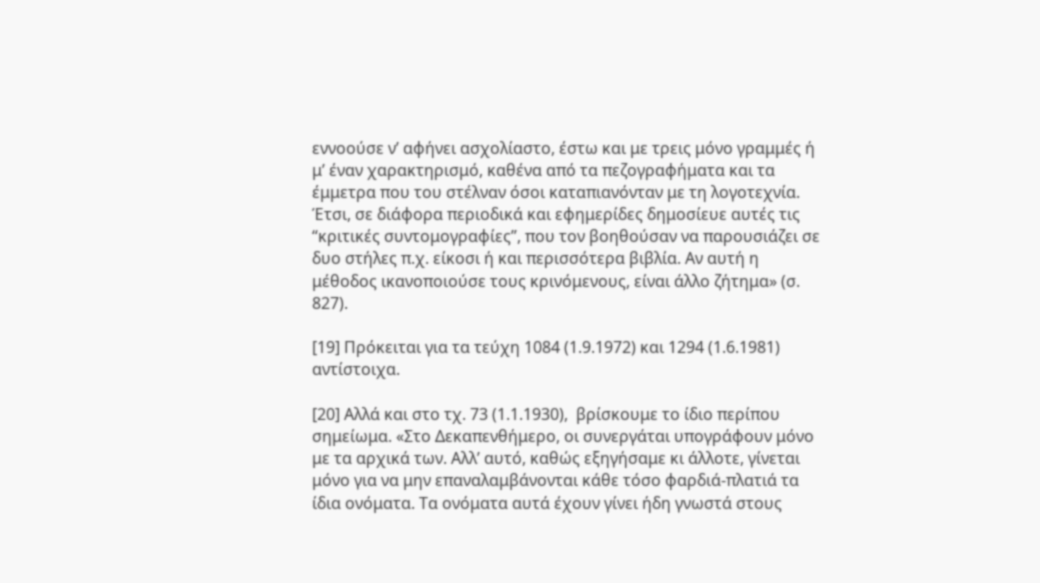εννοούσε ν’ αφήνει ασχολίαστο, έστω και με τρεις μόνο γραμμές ή μ’ έναν χαρακτηρισμό, καθένα από τα πεζογραφήματα και τα έμμετρα που του στέλναν όσοι καταπιανόνταν με τη λογοτεχνία. Έτσι, σε διάφορα περιοδικά και εφημερίδες δημοσίευε αυτές τις “κριτικές συντομογραφίες”, που τον βοηθούσαν να παρουσιάζει σε δυο στήλες π.χ. είκοσι ή και περισσότερα βιβλία. Αν αυτή η μέθοδος ικανοποιούσε τους κρινόμενους, είναι άλλο ζήτημα» (σ. 827).

[19] Πρόκειται για τα τεύχη 1084 (1.9.1972) και 1294 (1.6.1981) αντίστοιχα.

[20] Αλλά και στο τχ. 73 (1.1.1930),  βρίσκουμε το ίδιο περίπου σημείωμα. «Στο Δεκαπενθήμερο, οι συνεργάται υπογράφουν μόνο με τα αρχικά των. Αλλ’ αυτό, καθώς εξηγήσαμε κι άλλοτε, γίνεται μόνο για να μην επαναλαμβάνονται κάθε τόσο φαρδιά-πλατιά τα ίδια ονόματα. Τα ονόματα αυτά έχουν γίνει ήδη γνωστά στους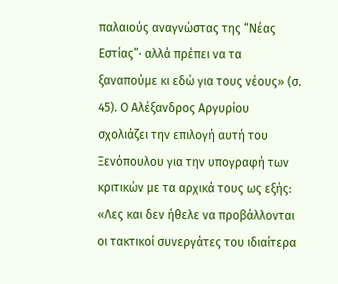παλαιούς αναγνώστας της “Νέας Εστίας”∙ αλλά πρέπει να τα ξαναπούμε κι εδώ για τους νέους» (σ. 45). Ο Αλέξανδρος Αργυρίου σχολιάζει την επιλογή αυτή του Ξενόπουλου για την υπογραφή των κριτικών με τα αρχικά τους ως εξής: «Λες και δεν ήθελε να προβάλλονται οι τακτικοί συνεργάτες του ιδιαίτερα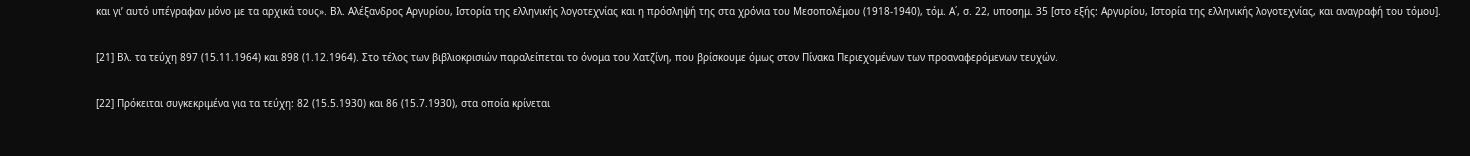και γι’ αυτό υπέγραφαν μόνο με τα αρχικά τους». Βλ. Αλέξανδρος Αργυρίου, Ιστορία της ελληνικής λογοτεχνίας και η πρόσληψή της στα χρόνια του Μεσοπολέμου (1918-1940), τόμ. Α΄, σ. 22, υποσημ. 35 [στο εξής: Αργυρίου, Ιστορία της ελληνικής λογοτεχνίας, και αναγραφή του τόμου].

[21] Βλ. τα τεύχη 897 (15.11.1964) και 898 (1.12.1964). Στο τέλος των βιβλιοκρισιών παραλείπεται το όνομα του Χατζίνη, που βρίσκουμε όμως στον Πίνακα Περιεχομένων των προαναφερόμενων τευχών.

[22] Πρόκειται συγκεκριμένα για τα τεύχη: 82 (15.5.1930) και 86 (15.7.1930), στα οποία κρίνεται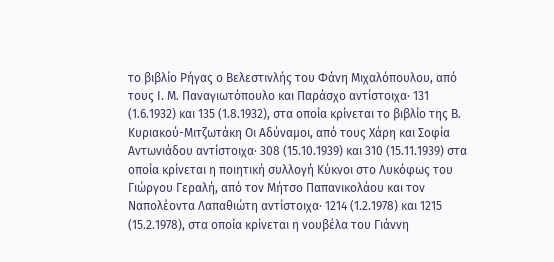το βιβλίο Ρήγας ο Βελεστινλής του Φάνη Μιχαλόπουλου, από τους Ι. Μ. Παναγιωτόπουλο και Παράσχο αντίστοιχα∙ 131 (1.6.1932) και 135 (1.8.1932), στα οποία κρίνεται το βιβλίο της Β. Κυριακού-Μιτζωτάκη Οι Αδύναμοι, από τους Χάρη και Σοφία Αντωνιάδου αντίστοιχα∙ 308 (15.10.1939) και 310 (15.11.1939) στα οποία κρίνεται η ποιητική συλλογή Κύκνοι στο Λυκόφως του Γιώργου Γεραλή, από τον Μήτσο Παπανικολάου και τον Ναπολέοντα Λαπαθιώτη αντίστοιχα∙ 1214 (1.2.1978) και 1215 (15.2.1978), στα οποία κρίνεται η νουβέλα του Γιάννη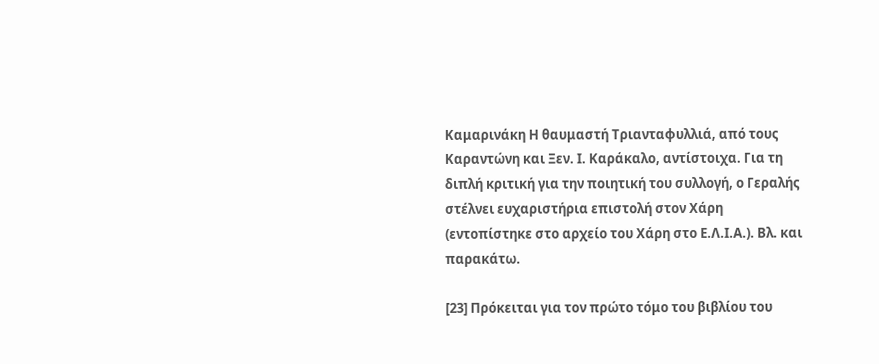Καμαρινάκη Η θαυμαστή Τριανταφυλλιά, από τους Καραντώνη και Ξεν. Ι. Καράκαλο, αντίστοιχα. Για τη διπλή κριτική για την ποιητική του συλλογή, ο Γεραλής στέλνει ευχαριστήρια επιστολή στον Χάρη (εντοπίστηκε στο αρχείο του Χάρη στο Ε.Λ.Ι.Α.). Βλ. και παρακάτω.

[23] Πρόκειται για τον πρώτο τόμο του βιβλίου του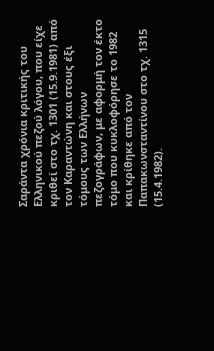Σαράντα χρόνια κριτικής του Ελληνικού πεζού λόγου, που είχε κριθεί στο τχ. 1301 (15.9.1981) από τον Καραντώνη και στους έξι τόμους των Ελλήνων  πεζογράφων, με αφορμή τον έκτο τόμο που κυκλοφόρησε το 1982 και κρίθηκε από τον Παπακωνσταντίνου στο τχ. 1315 (15.4.1982).